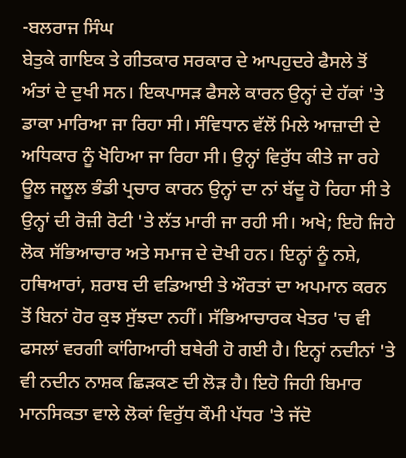-ਬਲਰਾਜ ਸਿੰਘ
ਬੇਤੁਕੇ ਗਾਇਕ ਤੇ ਗੀਤਕਾਰ ਸਰਕਾਰ ਦੇ ਆਪਹੁਦਰੇ ਫੈਸਲੇ ਤੋਂ ਅੰਤਾਂ ਦੇ ਦੁਖੀ ਸਨ। ਇਕਪਾਸੜ ਫੈਸਲੇ ਕਾਰਨ ਉਨ੍ਹਾਂ ਦੇ ਹੱਕਾਂ 'ਤੇ ਡਾਕਾ ਮਾਰਿਆ ਜਾ ਰਿਹਾ ਸੀ। ਸੰਵਿਧਾਨ ਵੱਲੋਂ ਮਿਲੇ ਆਜ਼ਾਦੀ ਦੇ ਅਧਿਕਾਰ ਨੂੰ ਖੋਹਿਆ ਜਾ ਰਿਹਾ ਸੀ। ਉਨ੍ਹਾਂ ਵਿਰੁੱਧ ਕੀਤੇ ਜਾ ਰਹੇ ਊਲ ਜਲੂਲ ਭੰਡੀ ਪ੍ਰਚਾਰ ਕਾਰਨ ਉਨ੍ਹਾਂ ਦਾ ਨਾਂ ਬੱਦੂ ਹੋ ਰਿਹਾ ਸੀ ਤੇ ਉਨ੍ਹਾਂ ਦੀ ਰੋਜ਼ੀ ਰੋਟੀ 'ਤੇ ਲੱਤ ਮਾਰੀ ਜਾ ਰਹੀ ਸੀ। ਅਖੇ; ਇਹੋ ਜਿਹੇ ਲੋਕ ਸੱਭਿਆਚਾਰ ਅਤੇ ਸਮਾਜ ਦੇ ਦੋਖੀ ਹਨ। ਇਨ੍ਹਾਂ ਨੂੰ ਨਸ਼ੇ, ਹਥਿਆਰਾਂ, ਸ਼ਰਾਬ ਦੀ ਵਡਿਆਈ ਤੇ ਔਰਤਾਂ ਦਾ ਅਪਮਾਨ ਕਰਨ ਤੋਂ ਬਿਨਾਂ ਹੋਰ ਕੁਝ ਸੁੱਝਦਾ ਨਹੀਂ। ਸੱਭਿਆਚਾਰਕ ਖੇਤਰ 'ਚ ਵੀ ਫਸਲਾਂ ਵਰਗੀ ਕਾਂਗਿਆਰੀ ਬਥੇਰੀ ਹੋ ਗਈ ਹੈ। ਇਨ੍ਹਾਂ ਨਦੀਨਾਂ 'ਤੇ ਵੀ ਨਦੀਨ ਨਾਸ਼ਕ ਛਿੜਕਣ ਦੀ ਲੋੜ ਹੈ। ਇਹੋ ਜਿਹੀ ਬਿਮਾਰ ਮਾਨਸਿਕਤਾ ਵਾਲੇ ਲੋਕਾਂ ਵਿਰੁੱਧ ਕੌਮੀ ਪੱਧਰ 'ਤੇ ਜੱਦੋ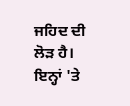ਜਹਿਦ ਦੀ ਲੋੜ ਹੈ। ਇਨ੍ਹਾਂ 'ਤੇ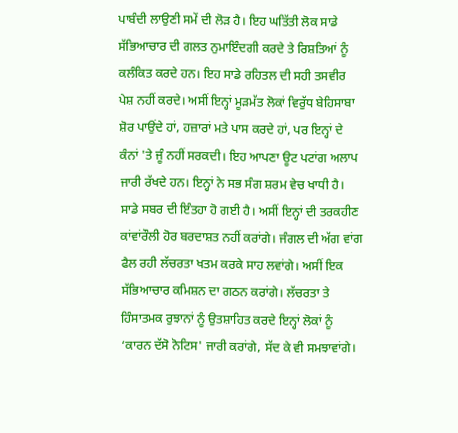ਪਾਬੰਦੀ ਲਾਉਣੀ ਸਮੇਂ ਦੀ ਲੋੜ ਹੈ। ਇਹ ਘਤਿੱਤੀ ਲੋਕ ਸਾਡੇ ਸੱਭਿਆਚਾਰ ਦੀ ਗਲਤ ਨੁਮਾਇੰਦਗੀ ਕਰਦੇ ਤੇ ਰਿਸ਼ਤਿਆਂ ਨੂੰ ਕਲੰਕਿਤ ਕਰਦੇ ਹਨ। ਇਹ ਸਾਡੇ ਰਹਿਤਲ ਦੀ ਸਹੀ ਤਸਵੀਰ ਪੇਸ਼ ਨਹੀਂ ਕਰਦੇ। ਅਸੀਂ ਇਨ੍ਹਾਂ ਮੂੜਮੱਤ ਲੋਕਾਂ ਵਿਰੁੱਧ ਬੇਹਿਸਾਬਾ ਸ਼ੋਰ ਪਾਉਂਦੇ ਹਾਂ, ਹਜ਼ਾਰਾਂ ਮਤੇ ਪਾਸ ਕਰਦੇ ਹਾਂ, ਪਰ ਇਨ੍ਹਾਂ ਦੇ ਕੰਨਾਂ 'ਤੇ ਜੂੰ ਨਹੀਂ ਸਰਕਦੀ। ਇਹ ਆਪਣਾ ਊਟ ਪਟਾਂਗ ਅਲਾਪ ਜਾਰੀ ਰੱਖਦੇ ਹਨ। ਇਨ੍ਹਾਂ ਨੇ ਸਭ ਸੰਗ ਸ਼ਰਮ ਵੇਚ ਖਾਧੀ ਹੈ। ਸਾਡੇ ਸਬਰ ਦੀ ਇੰਤਹਾ ਹੋ ਗਈ ਹੈ। ਅਸੀਂ ਇਨ੍ਹਾਂ ਦੀ ਤਰਕਹੀਣ ਕਾਂਵਾਂਰੌਲੀ ਹੋਰ ਬਰਦਾਸ਼ਤ ਨਹੀਂ ਕਰਾਂਗੇ। ਜੰਗਲ ਦੀ ਅੱਗ ਵਾਂਗ ਫੈਲ ਰਹੀ ਲੱਚਰਤਾ ਖਤਮ ਕਰਕੇ ਸਾਹ ਲਵਾਂਗੇ। ਅਸੀਂ ਇਕ ਸੱਭਿਆਚਾਰ ਕਮਿਸ਼ਨ ਦਾ ਗਠਨ ਕਰਾਂਗੇ। ਲੱਚਰਤਾ ਤੇ ਹਿੰਸਾਤਮਕ ਰੁਝਾਨਾਂ ਨੂੰ ਉਤਸ਼ਾਹਿਤ ਕਰਦੇ ਇਨ੍ਹਾਂ ਲੋਕਾਂ ਨੂੰ ‘ਕਾਰਨ ਦੱਸੋ ਨੋਟਿਸ' ਜਾਰੀ ਕਰਾਂਗੇ, ਸੱਦ ਕੇ ਵੀ ਸਮਝਾਵਾਂਗੇ।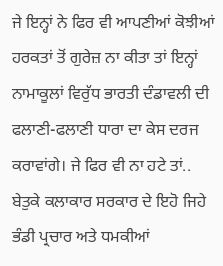ਜੇ ਇਨ੍ਹਾਂ ਨੇ ਫਿਰ ਵੀ ਆਪਣੀਆਂ ਕੋਝੀਆਂ ਹਰਕਤਾਂ ਤੋਂ ਗੁਰੇਜ਼ ਨਾ ਕੀਤਾ ਤਾਂ ਇਨ੍ਹਾਂ ਨਾਮਾਕੂਲਾਂ ਵਿਰੁੱਧ ਭਾਰਤੀ ਦੰਡਾਵਲੀ ਦੀ ਫਲਾਣੀ-ਫਲਾਣੀ ਧਾਰਾ ਦਾ ਕੇਸ ਦਰਜ ਕਰਾਵਾਂਗੇ। ਜੇ ਫਿਰ ਵੀ ਨਾ ਹਟੇ ਤਾਂ..
ਬੇਤੁਕੇ ਕਲਾਕਾਰ ਸਰਕਾਰ ਦੇ ਇਹੋ ਜਿਹੇ ਭੰਡੀ ਪ੍ਰਚਾਰ ਅਤੇ ਧਮਕੀਆਂ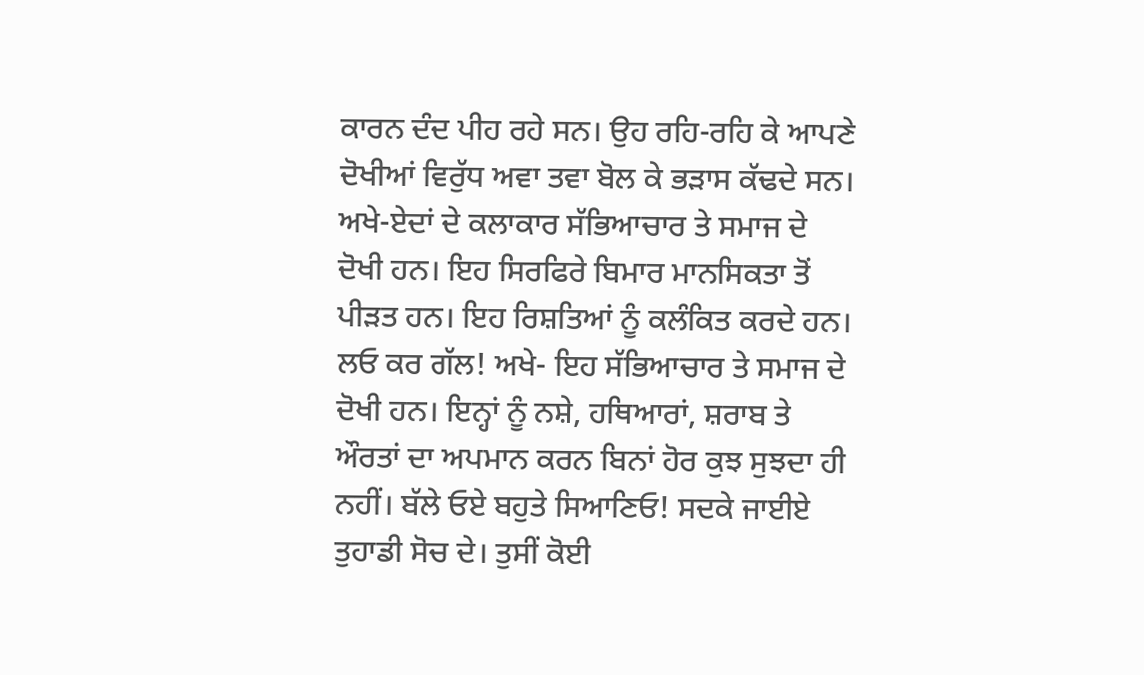ਕਾਰਨ ਦੰਦ ਪੀਹ ਰਹੇ ਸਨ। ਉਹ ਰਹਿ-ਰਹਿ ਕੇ ਆਪਣੇ ਦੋਖੀਆਂ ਵਿਰੁੱਧ ਅਵਾ ਤਵਾ ਬੋਲ ਕੇ ਭੜਾਸ ਕੱਢਦੇ ਸਨ। ਅਖੇ-ਏਦਾਂ ਦੇ ਕਲਾਕਾਰ ਸੱਭਿਆਚਾਰ ਤੇ ਸਮਾਜ ਦੇ ਦੋਖੀ ਹਨ। ਇਹ ਸਿਰਫਿਰੇ ਬਿਮਾਰ ਮਾਨਸਿਕਤਾ ਤੋਂ ਪੀੜਤ ਹਨ। ਇਹ ਰਿਸ਼ਤਿਆਂ ਨੂੰ ਕਲੰਕਿਤ ਕਰਦੇ ਹਨ। ਲਓ ਕਰ ਗੱਲ! ਅਖੇ- ਇਹ ਸੱਭਿਆਚਾਰ ਤੇ ਸਮਾਜ ਦੇ ਦੋਖੀ ਹਨ। ਇਨ੍ਹਾਂ ਨੂੰ ਨਸ਼ੇ, ਹਥਿਆਰਾਂ, ਸ਼ਰਾਬ ਤੇ ਔਰਤਾਂ ਦਾ ਅਪਮਾਨ ਕਰਨ ਬਿਨਾਂ ਹੋਰ ਕੁਝ ਸੁਝਦਾ ਹੀ ਨਹੀਂ। ਬੱਲੇ ਓਏ ਬਹੁਤੇ ਸਿਆਣਿਓ! ਸਦਕੇ ਜਾਈਏ ਤੁਹਾਡੀ ਸੋਚ ਦੇ। ਤੁਸੀਂ ਕੋਈ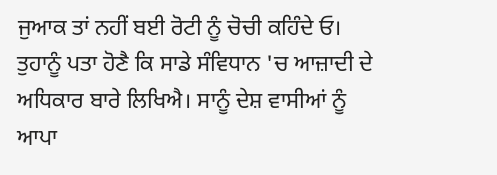ਜੁਆਕ ਤਾਂ ਨਹੀਂ ਬਈ ਰੋਟੀ ਨੂੰ ਚੋਚੀ ਕਹਿੰਦੇ ਓ। ਤੁਹਾਨੂੰ ਪਤਾ ਹੋਣੈ ਕਿ ਸਾਡੇ ਸੰਵਿਧਾਨ 'ਚ ਆਜ਼ਾਦੀ ਦੇ ਅਧਿਕਾਰ ਬਾਰੇ ਲਿਖਿਐ। ਸਾਨੂੰ ਦੇਸ਼ ਵਾਸੀਆਂ ਨੂੰ ਆਪਾ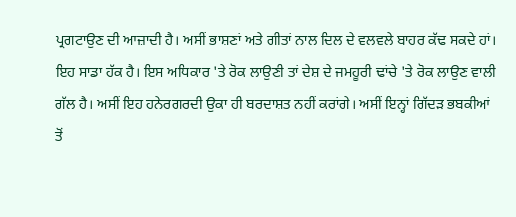ਪ੍ਰਗਟਾਉਣ ਦੀ ਆਜ਼ਾਦੀ ਹੈ। ਅਸੀਂ ਭਾਸ਼ਣਾਂ ਅਤੇ ਗੀਤਾਂ ਨਾਲ ਦਿਲ ਦੇ ਵਲਵਲੇ ਬਾਹਰ ਕੱਢ ਸਕਦੇ ਹਾਂ। ਇਹ ਸਾਡਾ ਹੱਕ ਹੈ। ਇਸ ਅਧਿਕਾਰ 'ਤੇ ਰੋਕ ਲਾਉਣੀ ਤਾਂ ਦੇਸ਼ ਦੇ ਜਮਹੂਰੀ ਢਾਂਚੇ 'ਤੇ ਰੋਕ ਲਾਉਣ ਵਾਲੀ ਗੱਲ ਹੈ। ਅਸੀਂ ਇਹ ਹਨੇਰਗਰਦੀ ਉਕਾ ਹੀ ਬਰਦਾਸ਼ਤ ਨਹੀਂ ਕਰਾਂਗੇ। ਅਸੀਂ ਇਨ੍ਹਾਂ ਗਿੱਦੜ ਭਬਕੀਆਂ ਤੋਂ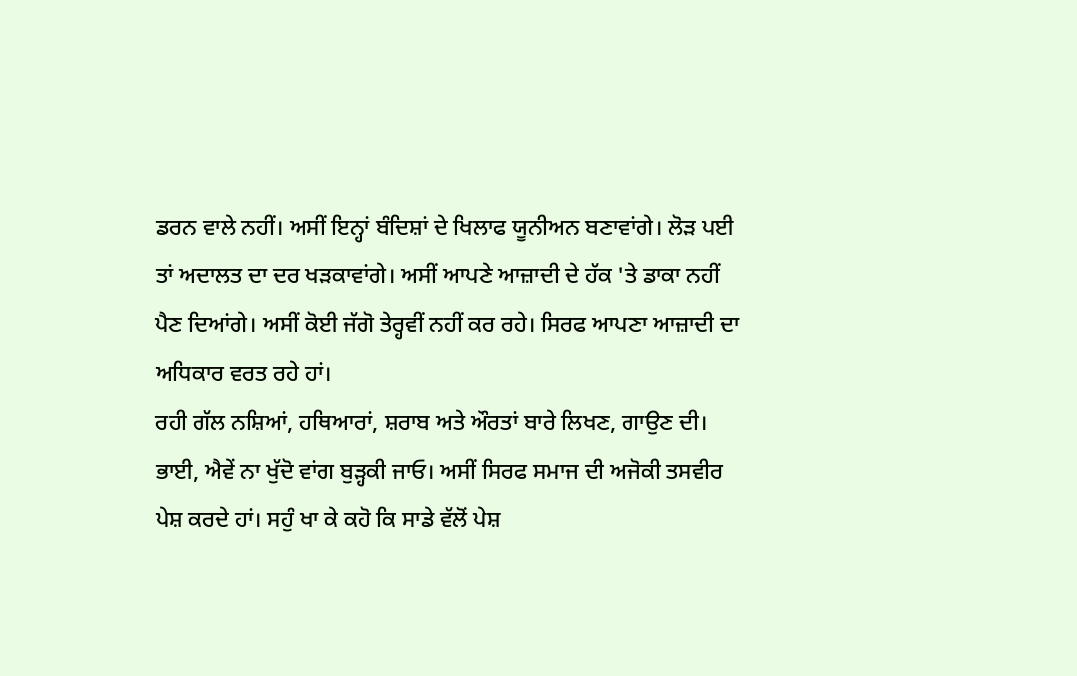ਡਰਨ ਵਾਲੇ ਨਹੀਂ। ਅਸੀਂ ਇਨ੍ਹਾਂ ਬੰਦਿਸ਼ਾਂ ਦੇ ਖਿਲਾਫ ਯੂਨੀਅਨ ਬਣਾਵਾਂਗੇ। ਲੋੜ ਪਈ ਤਾਂ ਅਦਾਲਤ ਦਾ ਦਰ ਖੜਕਾਵਾਂਗੇ। ਅਸੀਂ ਆਪਣੇ ਆਜ਼ਾਦੀ ਦੇ ਹੱਕ 'ਤੇ ਡਾਕਾ ਨਹੀਂ ਪੈਣ ਦਿਆਂਗੇ। ਅਸੀਂ ਕੋਈ ਜੱਗੋ ਤੇਰ੍ਹਵੀਂ ਨਹੀਂ ਕਰ ਰਹੇ। ਸਿਰਫ ਆਪਣਾ ਆਜ਼ਾਦੀ ਦਾ ਅਧਿਕਾਰ ਵਰਤ ਰਹੇ ਹਾਂ।
ਰਹੀ ਗੱਲ ਨਸ਼ਿਆਂ, ਹਥਿਆਰਾਂ, ਸ਼ਰਾਬ ਅਤੇ ਔਰਤਾਂ ਬਾਰੇ ਲਿਖਣ, ਗਾਉਣ ਦੀ। ਭਾਈ, ਐਵੇਂ ਨਾ ਖੁੱਦੋ ਵਾਂਗ ਬੁੜ੍ਹਕੀ ਜਾਓ। ਅਸੀਂ ਸਿਰਫ ਸਮਾਜ ਦੀ ਅਜੋਕੀ ਤਸਵੀਰ ਪੇਸ਼ ਕਰਦੇ ਹਾਂ। ਸਹੁੰ ਖਾ ਕੇ ਕਹੋ ਕਿ ਸਾਡੇ ਵੱਲੋਂ ਪੇਸ਼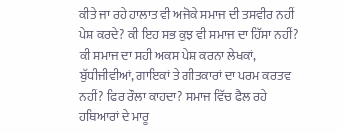ਕੀਤੇ ਜਾ ਰਹੇ ਹਾਲਾਤ ਵੀ ਅਜੋਕੇ ਸਮਾਜ ਦੀ ਤਸਵੀਰ ਨਹੀਂ ਪੇਸ਼ ਕਰਦੇ? ਕੀ ਇਹ ਸਭ ਕੁਝ ਵੀ ਸਮਾਜ ਦਾ ਹਿੱਸਾ ਨਹੀਂ? ਕੀ ਸਮਾਜ ਦਾ ਸਹੀ ਅਕਸ ਪੇਸ਼ ਕਰਨਾ ਲੇਖਕਾਂ, ਬੁੱਧੀਜੀਵੀਆਂ, ਗਾਇਕਾਂ ਤੇ ਗੀਤਕਾਰਾਂ ਦਾ ਪਰਮ ਕਰਤਵ ਨਹੀਂ? ਫਿਰ ਰੌਲਾ ਕਾਹਦਾ? ਸਮਾਜ ਵਿੱਚ ਫੈਲ ਰਹੇ ਹਥਿਆਰਾਂ ਦੇ ਮਾਰੂ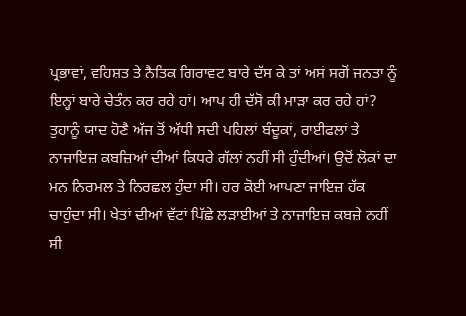ਪ੍ਰਭਾਵਾਂ, ਵਹਿਸ਼ਤ ਤੇ ਨੈਤਿਕ ਗਿਰਾਵਟ ਬਾਰੇ ਦੱਸ ਕੇ ਤਾਂ ਅਸਂ ਸਗੋਂ ਜਨਤਾ ਨੂੰ ਇਨ੍ਹਾਂ ਬਾਰੇ ਚੇਤੰਨ ਕਰ ਰਹੇ ਹਾਂ। ਆਪ ਹੀ ਦੱਸੋ ਕੀ ਮਾੜਾ ਕਰ ਰਹੇ ਹਾਂ?
ਤੁਹਾਨੂੰ ਯਾਦ ਹੋਣੈ ਅੱਜ ਤੋਂ ਅੱਧੀ ਸਦੀ ਪਹਿਲਾਂ ਬੰਦੂਕਾਂ, ਰਾਈਫਲਾਂ ਤੇ ਨਾਜਾਇਜ਼ ਕਬਜ਼ਿਆਂ ਦੀਆਂ ਕਿਧਰੇ ਗੱਲਾਂ ਨਹੀਂ ਸੀ ਹੁੰਦੀਆਂ। ਉਦੋਂ ਲੋਕਾਂ ਦਾ ਮਨ ਨਿਰਮਲ ਤੇ ਨਿਰਛਲ ਹੁੰਦਾ ਸੀ। ਹਰ ਕੋਈ ਆਪਣਾ ਜਾਇਜ਼ ਹੱਕ ਚਾਹੁੰਦਾ ਸੀ। ਖੇਤਾਂ ਦੀਆਂ ਵੱਟਾਂ ਪਿੱਛੇ ਲੜਾਈਆਂ ਤੇ ਨਾਜਾਇਜ਼ ਕਬਜ਼ੇ ਨਹੀਂ ਸੀ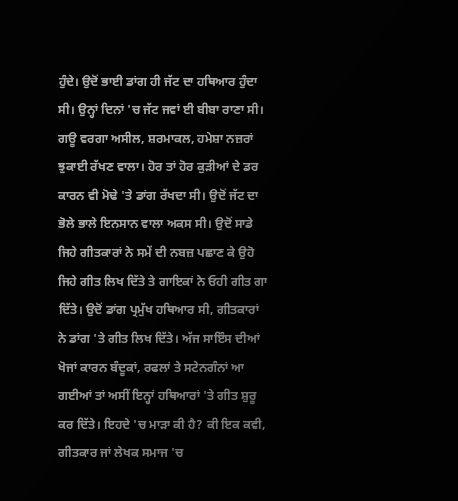ਹੁੰਦੇ। ਉਦੋਂ ਭਾਈ ਡਾਂਗ ਹੀ ਜੱਟ ਦਾ ਹਥਿਆਰ ਹੁੰਦਾ ਸੀ। ਉਨ੍ਹਾਂ ਦਿਨਾਂ 'ਚ ਜੱਟ ਜਵਾਂ ਈ ਬੀਬਾ ਰਾਣਾ ਸੀ। ਗਊ ਵਰਗਾ ਅਸੀਲ, ਸ਼ਰਮਾਕਲ, ਹਮੇਸ਼ਾ ਨਜ਼ਰਾਂ ਝੁਕਾਈ ਰੱਖਣ ਵਾਲਾ। ਹੋਰ ਤਾਂ ਹੋਰ ਕੁੜੀਆਂ ਦੇ ਡਰ ਕਾਰਨ ਵੀ ਮੋਢੇ 'ਤੇ ਡਾਂਗ ਰੱਖਦਾ ਸੀ। ਉਦੋਂ ਜੱਟ ਦਾ ਭੋਲੇ ਭਾਲੇ ਇਨਸਾਨ ਵਾਲਾ ਅਕਸ ਸੀ। ਉਦੋਂ ਸਾਡੇ ਜਿਹੇ ਗੀਤਕਾਰਾਂ ਨੇ ਸਮੇਂ ਦੀ ਨਬਜ਼ ਪਛਾਣ ਕੇ ਉਹੋ ਜਿਹੇ ਗੀਤ ਲਿਖ ਦਿੱਤੇ ਤੇ ਗਾਇਕਾਂ ਨੇ ਓਹੀ ਗੀਤ ਗਾ ਦਿੱਤੇ। ਉਦੋਂ ਡਾਂਗ ਪ੍ਰਮੁੱਖ ਹਥਿਆਰ ਸੀ, ਗੀਤਕਾਰਾਂ ਨੇ ਡਾਂਗ 'ਤੇ ਗੀਤ ਲਿਖ ਦਿੱਤੇ। ਅੱਜ ਸਾਇੰਸ ਦੀਆਂ ਖੋਜਾਂ ਕਾਰਨ ਬੰਦੂਕਾਂ, ਰਫਲਾਂ ਤੇ ਸਟੇਨਗੰਨਾਂ ਆ ਗਈਆਂ ਤਾਂ ਅਸੀਂ ਇਨ੍ਹਾਂ ਹਥਿਆਰਾਂ 'ਤੇ ਗੀਤ ਸ਼ੁਰੂ ਕਰ ਦਿੱਤੇ। ਇਹਦੇ 'ਚ ਮਾੜਾ ਕੀ ਹੈ? ਕੀ ਇਕ ਕਵੀ, ਗੀਤਕਾਰ ਜਾਂ ਲੇਖਕ ਸਮਾਜ 'ਚ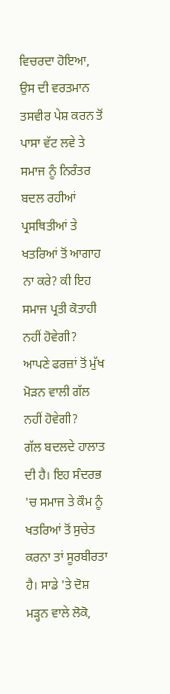ਵਿਚਰਦਾ ਹੋਇਆ, ਉਸ ਦੀ ਵਰਤਮਾਨ ਤਸਵੀਰ ਪੇਸ਼ ਕਰਨ ਤੋਂ ਪਾਸਾ ਵੱਟ ਲਵੇ ਤੇ ਸਮਾਜ ਨੂੰ ਨਿਰੰਤਰ ਬਦਲ ਰਹੀਆਂ ਪ੍ਰਸਥਿਤੀਆਂ ਤੇ ਖਤਰਿਆਂ ਤੋਂ ਆਗਾਹ ਨਾ ਕਰੇ? ਕੀ ਇਹ ਸਮਾਜ ਪ੍ਰਤੀ ਕੋਤਾਹੀ ਨਹੀਂ ਹੋਵੇਗੀ? ਆਪਣੇ ਫਰਜ਼ਾਂ ਤੋਂ ਮੁੱਖ ਮੋੜਨ ਵਾਲੀ ਗੱਲ ਨਹੀਂ ਹੋਵੇਗੀ?
ਗੱਲ ਬਦਲਦੇ ਹਾਲਾਤ ਦੀ ਹੈ। ਇਹ ਸੰਦਰਭ 'ਚ ਸਮਾਜ ਤੇ ਕੌਮ ਨੂੰ ਖਤਰਿਆਂ ਤੋਂ ਸੁਚੇਤ ਕਰਨਾ ਤਾਂ ਸੂਰਬੀਰਤਾ ਹੈ। ਸਾਡੇ 'ਤੇ ਦੋਸ਼ ਮੜ੍ਹਨ ਵਾਲੇ ਲੋਕੋ,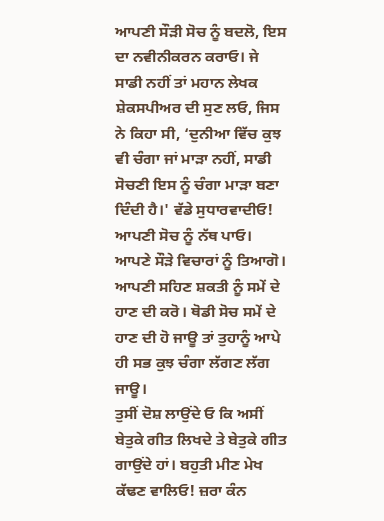ਆਪਣੀ ਸੌੜੀ ਸੋਚ ਨੂੰ ਬਦਲੋ, ਇਸ ਦਾ ਨਵੀਨੀਕਰਨ ਕਰਾਓ। ਜੇ ਸਾਡੀ ਨਹੀਂ ਤਾਂ ਮਹਾਨ ਲੇਖਕ ਸ਼ੇਕਸਪੀਅਰ ਦੀ ਸੁਣ ਲਓ, ਜਿਸ ਨੇ ਕਿਹਾ ਸੀ, ‘ਦੁਨੀਆ ਵਿੱਚ ਕੁਝ ਵੀ ਚੰਗਾ ਜਾਂ ਮਾੜਾ ਨਹੀਂ, ਸਾਡੀ ਸੋਚਣੀ ਇਸ ਨੂੰ ਚੰਗਾ ਮਾੜਾ ਬਣਾ ਦਿੰਦੀ ਹੈ।' ਵੱਡੇ ਸੁਧਾਰਵਾਦੀਓ! ਆਪਣੀ ਸੋਚ ਨੂੰ ਨੱਥ ਪਾਓ। ਆਪਣੇ ਸੌੜੇ ਵਿਚਾਰਾਂ ਨੂੰ ਤਿਆਗੋ। ਆਪਣੀ ਸਹਿਣ ਸ਼ਕਤੀ ਨੂੰ ਸਮੇਂ ਦੇ ਹਾਣ ਦੀ ਕਰੋ। ਥੋਡੀ ਸੋਚ ਸਮੇਂ ਦੇ ਹਾਣ ਦੀ ਹੋ ਜਾਊ ਤਾਂ ਤੁਹਾਨੂੰ ਆਪੇ ਹੀ ਸਭ ਕੁਝ ਚੰਗਾ ਲੱਗਣ ਲੱਗ ਜਾਊ।
ਤੁਸੀਂ ਦੋਸ਼ ਲਾਉਂਦੇ ਓ ਕਿ ਅਸੀਂ ਬੇਤੁਕੇ ਗੀਤ ਲਿਖਦੇ ਤੇ ਬੇਤੁਕੇ ਗੀਤ ਗਾਉਂਦੇ ਹਾਂ। ਬਹੁਤੀ ਮੀਣ ਮੇਖ ਕੱਢਣ ਵਾਲਿਓ! ਜ਼ਰਾ ਕੰਨ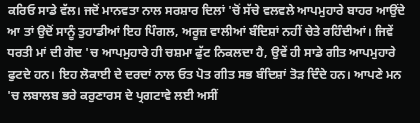ਕਰਿਓ ਸਾਡੇ ਵੱਲ। ਜਦੋਂ ਮਾਨਵਤਾ ਨਾਲ ਸਰਸ਼ਾਰ ਦਿਲਾਂ 'ਚੋਂ ਸੱਚੇ ਵਲਵਲੇ ਆਪਮੁਹਾਰੇ ਬਾਹਰ ਆਉਂਦੇ ਆ ਤਾਂ ਉਦੋਂ ਸਾਨੂੰ ਤੁਹਾਡੀਆਂ ਇਹ ਪਿੰਗਲ, ਅਰੂਜ਼ ਵਾਲੀਆਂ ਬੰਦਿਸ਼ਾਂ ਨਹੀਂ ਚੇਤੇ ਰਹਿੰਦੀਆਂ। ਜਿਵੇਂ ਧਰਤੀ ਮਾਂ ਦੀ ਗੋਦ 'ਚ ਆਪਮੁਹਾਰੇ ਹੀ ਚਸ਼ਮਾ ਫੁੱਟ ਨਿਕਲਦਾ ਹੈ, ਉਵੇਂ ਹੀ ਸਾਡੇ ਗੀਤ ਆਪਮੁਹਾਰੇ ਫੁਟਦੇ ਹਨ। ਇਹ ਲੋਕਾਈ ਦੇ ਦਰਦਾਂ ਨਾਲ ਓਤ ਪੋਤ ਗੀਤ ਸਭ ਬੰਦਿਸ਼ਾਂ ਤੋੜ ਦਿੰਦੇ ਹਨ। ਆਪਣੇ ਮਨ 'ਚ ਲਬਾਲਬ ਭਰੇ ਕਰੁਣਾਰਸ ਦੇ ਪ੍ਰਗਟਾਵੇ ਲਈ ਅਸੀਂ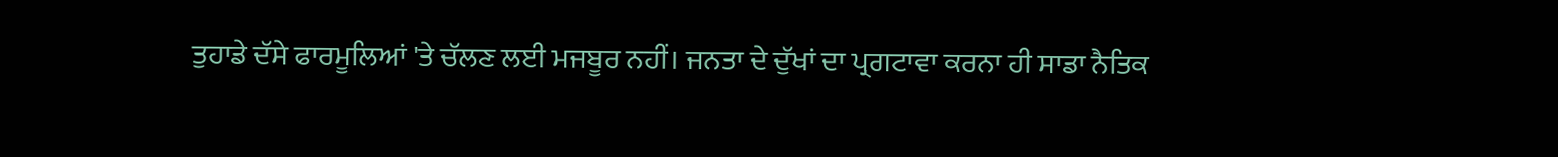ਤੁਹਾਡੇ ਦੱਸੇ ਫਾਰਮੂਲਿਆਂ 'ਤੇ ਚੱਲਣ ਲਈ ਮਜਬੂਰ ਨਹੀਂ। ਜਨਤਾ ਦੇ ਦੁੱਖਾਂ ਦਾ ਪ੍ਰਗਟਾਵਾ ਕਰਨਾ ਹੀ ਸਾਡਾ ਨੈਤਿਕ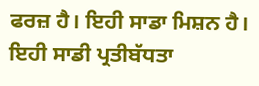ਫਰਜ਼ ਹੈ। ਇਹੀ ਸਾਡਾ ਮਿਸ਼ਨ ਹੈ। ਇਹੀ ਸਾਡੀ ਪ੍ਰਤੀਬੱਧਤਾ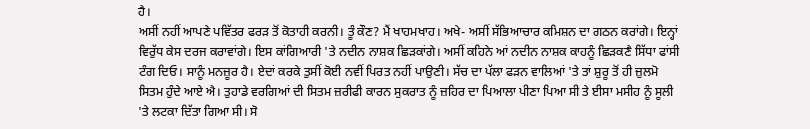ਹੈ।
ਅਸੀਂ ਨਹੀਂ ਆਪਣੇ ਪਵਿੱਤਰ ਫਰੜ ਤੋਂ ਕੋਤਾਹੀ ਕਰਨੀ। ਤੂੰ ਕੌਣ? ਮੈਂ ਖਾਹਮਖਾਹ। ਅਖੇ- ਅਸੀਂ ਸੱਭਿਆਚਾਰ ਕਮਿਸ਼ਨ ਦਾ ਗਠਨ ਕਰਾਂਗੇ। ਇਨ੍ਹਾਂ ਵਿਰੁੱਧ ਕੇਸ ਦਰਜ ਕਰਾਵਾਂਗੇ। ਇਸ ਕਾਂਗਿਆਰੀ 'ਤੇ ਨਦੀਨ ਨਾਸ਼ਕ ਛਿੜਕਾਂਗੇ। ਅਸੀਂ ਕਹਿਨੇ ਆਂ ਨਦੀਨ ਨਾਸ਼ਕ ਕਾਹਨੂੰ ਛਿੜਕਣੈ ਸਿੱਧਾ ਫਾਂਸੀ ਟੰਗ ਦਿਓ। ਸਾਨੂੰ ਮਨਜ਼ੂਰ ਹੈ। ਏਦਾਂ ਕਰਕੇ ਤੁਸੀਂ ਕੋਈ ਨਵੀਂ ਪਿਰਤ ਨਹੀਂ ਪਾਉਣੀ। ਸੱਚ ਦਾ ਪੱਲਾ ਫੜਨ ਵਾਲਿਆਂ 'ਤੇ ਤਾਂ ਸ਼ੁਰੂ ਤੋਂ ਹੀ ਜ਼ੁਲਮੋ ਸਿਤਮ ਹੁੰਦੇ ਆਏ ਐ। ਤੁਹਾਡੇ ਵਰਗਿਆਂ ਦੀ ਸਿਤਮ ਜ਼ਰੀਫੀ ਕਾਰਨ ਸੁਕਰਾਤ ਨੂੰ ਜ਼ਹਿਰ ਦਾ ਪਿਆਲਾ ਪੀਣਾ ਪਿਆ ਸੀ ਤੇ ਈਸਾ ਮਸੀਹ ਨੂੰ ਸੂਲੀ 'ਤੇ ਲਟਕਾ ਦਿੱਤਾ ਗਿਆ ਸੀ। ਸੋ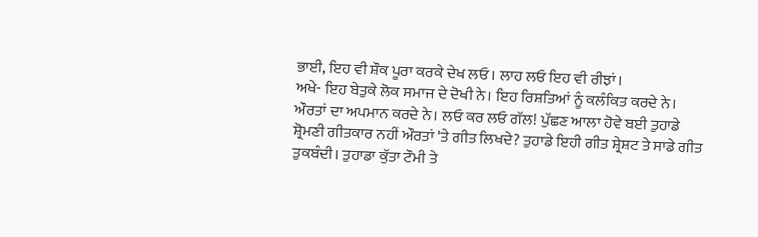ਭਾਈ, ਇਹ ਵੀ ਸ਼ੌਕ ਪੂਰਾ ਕਰਕੇ ਦੇਖ ਲਓ। ਲਾਹ ਲਓ ਇਹ ਵੀ ਰੀਝਾਂ।
ਅਖੇ- ਇਹ ਬੇਤੁਕੇ ਲੋਕ ਸਮਾਜ ਦੇ ਦੋਖੀ ਨੇ। ਇਹ ਰਿਸ਼ਤਿਆਂ ਨੂੰ ਕਲੰਕਿਤ ਕਰਦੇ ਨੇ। ਔਰਤਾਂ ਦਾ ਅਪਮਾਨ ਕਰਦੇ ਨੇ। ਲਓ ਕਰ ਲਓ ਗੱਲ! ਪੁੱਛਣ ਆਲਾ ਹੋਵੇ ਬਈ ਤੁਹਾਡੇ ਸ਼੍ਰੋਮਣੀ ਗੀਤਕਾਰ ਨਹੀਂ ਔਰਤਾਂ 'ਤੇ ਗੀਤ ਲਿਖਦੇ? ਤੁਹਾਡੇ ਇਹੀ ਗੀਤ ਸ਼੍ਰੇਸ਼ਟ ਤੇ ਸਾਡੇ ਗੀਤ ਤੁਕਬੰਦੀ। ਤੁਹਾਡਾ ਕੁੱਤਾ ਟੌਮੀ ਤੇ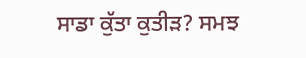ਸਾਡਾ ਕੁੱਤਾ ਕੁਤੀੜ? ਸਮਝ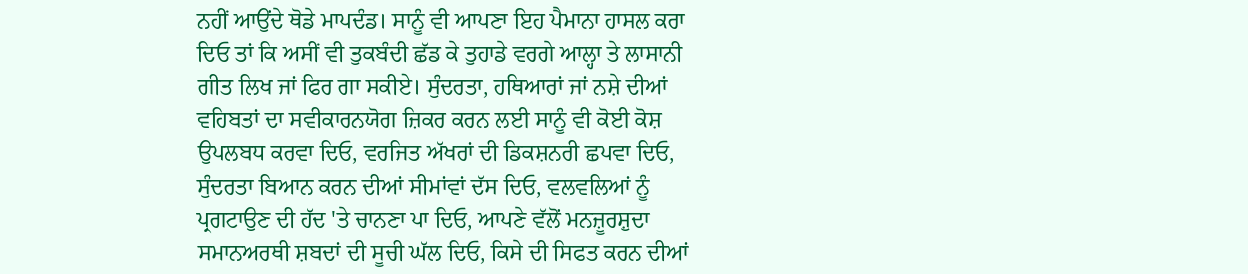ਨਹੀਂ ਆਉਂਦੇ ਥੋਡੇ ਮਾਪਦੰਡ। ਸਾਨੂੰ ਵੀ ਆਪਣਾ ਇਹ ਪੈਮਾਨਾ ਹਾਸਲ ਕਰਾ ਦਿਓ ਤਾਂ ਕਿ ਅਸੀਂ ਵੀ ਤੁਕਬੰਦੀ ਛੱਡ ਕੇ ਤੁਹਾਡੇ ਵਰਗੇ ਆਲ੍ਹਾ ਤੇ ਲਾਸਾਨੀ ਗੀਤ ਲਿਖ ਜਾਂ ਫਿਰ ਗਾ ਸਕੀਏ। ਸੁੰਦਰਤਾ, ਹਥਿਆਰਾਂ ਜਾਂ ਨਸ਼ੇ ਦੀਆਂ ਵਹਿਬਤਾਂ ਦਾ ਸਵੀਕਾਰਨਯੋਗ ਜ਼ਿਕਰ ਕਰਨ ਲਈ ਸਾਨੂੰ ਵੀ ਕੋਈ ਕੋਸ਼ ਉਪਲਬਧ ਕਰਵਾ ਦਿਓ, ਵਰਜਿਤ ਅੱਖਰਾਂ ਦੀ ਡਿਕਸ਼ਨਰੀ ਛਪਵਾ ਦਿਓ, ਸੁੰਦਰਤਾ ਬਿਆਨ ਕਰਨ ਦੀਆਂ ਸੀਮਾਂਵਾਂ ਦੱਸ ਦਿਓ, ਵਲਵਲਿਆਂ ਨੂੰ ਪ੍ਰਗਟਾਉਣ ਦੀ ਹੱਦ 'ਤੇ ਚਾਨਣਾ ਪਾ ਦਿਓ, ਆਪਣੇ ਵੱਲੋਂ ਮਨਜ਼ੂਰਸ਼ੁਦਾ ਸਮਾਨਅਰਥੀ ਸ਼ਬਦਾਂ ਦੀ ਸੂਚੀ ਘੱਲ ਦਿਓ, ਕਿਸੇ ਦੀ ਸਿਫਤ ਕਰਨ ਦੀਆਂ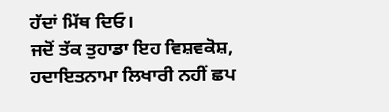ਹੱਦਾਂ ਮਿੱਥ ਦਿਓ।
ਜਦੋਂ ਤੱਕ ਤੁਹਾਡਾ ਇਹ ਵਿਸ਼ਵਕੋਸ਼, ਹਦਾਇਤਨਾਮਾ ਲਿਖਾਰੀ ਨਹੀਂ ਛਪ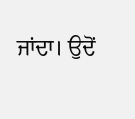ਜਾਂਦਾ। ਉਦੋਂ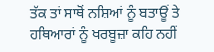ਤੱਕ ਤਾਂ ਸਾਥੋਂ ਨਸ਼ਿਆਂ ਨੂੰ ਬਤਾਊਂ ਤੇ ਹਥਿਆਰਾਂ ਨੂੰ ਖਰਬੂਜ਼ਾ ਕਹਿ ਨਹੀਂ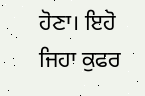ਹੋਣਾ। ਇਹੋ ਜਿਹਾ ਕੁਫਰ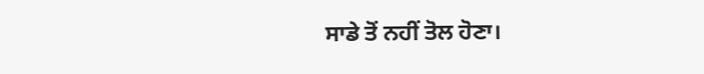ਸਾਡੇ ਤੋਂ ਨਹੀਂ ਤੋਲ ਹੋਣਾ।